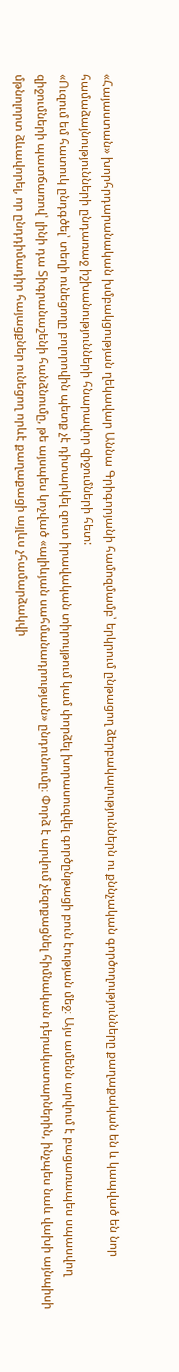«Հայաստան» խորհրդարանական խմբակցության ղեկավար Աննա Գրիգորյանի համոզմամբ՝ երկրում ընթացող ձերբակալություններն ու քննչական գործողությունները քաղաքական են և կապված են նոր համաձայնությունների ընդառաջ իշխանությունների հնարավոր զիջումների հետ:
«Ուզում եմ հատուկ ընդգծել՝ տեղի ունեցողը բոլորովին պետք չէ դիտարկել զուտ իրավական տիրույթում կամ փորձել խորասուզվել գործընթացի բուն էության մեջ։ Այս ամենն արվում է բացառապես սպասվող զիջումների պատճառով՝ լինի դա Տիգրանաշենի հանձնումը, թե այսպես կոչված «ալիևյան սահմանադրության» ընդունումը։ Փորձ է արվում չեզոքացնել հիմնական դերակատարներին, ինչպես նաև վախի այնպիսի մթնոլորտ ձևավորել, որ ընդդիմադիր հայացքներ ունեցող որևէ քաղաքացի այլևս չհամարձակվի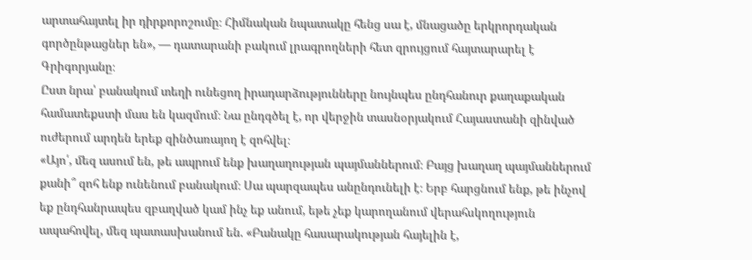արտահայտել իր դիրքորոշումը։ Հիմնական նպատակը հենց սա է, մնացածը երկրորդական գործընթացներ են», — դատարանի բակում լրագրողների հետ զրույցում հայտարարել է Գրիգորյանը։
Ըստ նրա՝ բանակում տեղի ունեցող իրադարձությունները նույնպես ընդհանուր քաղաքական համատեքստի մաս են կազմում։ Նա ընդգծել է, որ վերջին տասնօրյակում Հայաստանի զինված ուժերում արդեն երեք զինծառայող է զոհվել։
«Այո՛, մեզ ասում են, թե ապրում ենք խաղաղության պայմաններում։ Բայց խաղաղ պայմաններում քանի՞ զոհ ենք ունենում բանակում։ Սա պարզապես անընդունելի է։ Երբ հարցնում ենք, թե ինչով եք ընդհանրապես զբաղված կամ ինչ եք անում, եթե չեք կարողանում վերահսկողություն ապահովել, մեզ պատասխանում են. «Բանակը հասարակության հայելին է,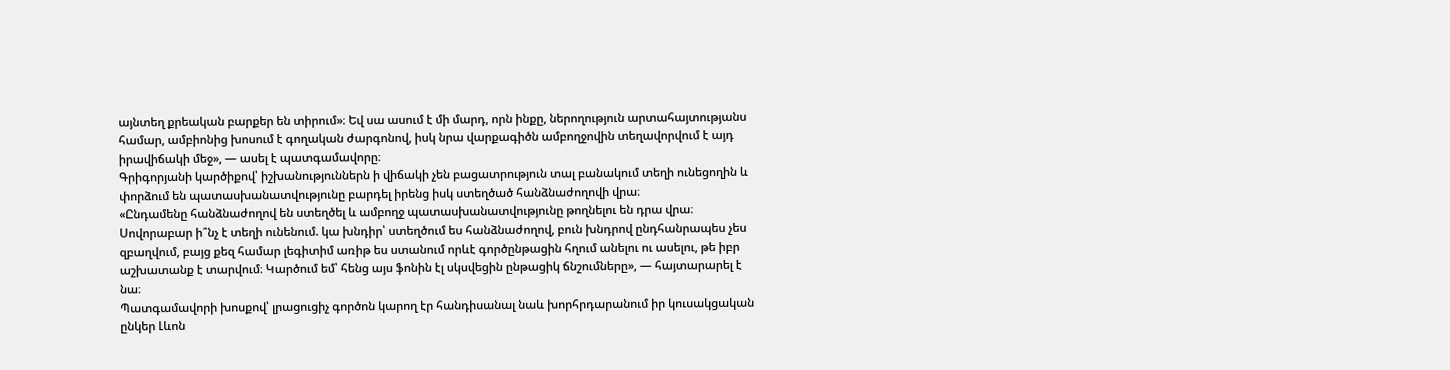այնտեղ քրեական բարքեր են տիրում»։ Եվ սա ասում է մի մարդ, որն ինքը, ներողություն արտահայտությանս համար, ամբիոնից խոսում է գողական ժարգոնով, իսկ նրա վարքագիծն ամբողջովին տեղավորվում է այդ իրավիճակի մեջ», — ասել է պատգամավորը։
Գրիգորյանի կարծիքով՝ իշխանություններն ի վիճակի չեն բացատրություն տալ բանակում տեղի ունեցողին և փորձում են պատասխանատվությունը բարդել իրենց իսկ ստեղծած հանձնաժողովի վրա։
«Ընդամենը հանձնաժողով են ստեղծել և ամբողջ պատասխանատվությունը թողնելու են դրա վրա։ Սովորաբար ի՞նչ է տեղի ունենում. կա խնդիր՝ ստեղծում ես հանձնաժողով, բուն խնդրով ընդհանրապես չես զբաղվում, բայց քեզ համար լեգիտիմ առիթ ես ստանում որևէ գործընթացին հղում անելու ու ասելու, թե իբր աշխատանք է տարվում։ Կարծում եմ՝ հենց այս ֆոնին էլ սկսվեցին ընթացիկ ճնշումները», — հայտարարել է նա։
Պատգամավորի խոսքով՝ լրացուցիչ գործոն կարող էր հանդիսանալ նաև խորհրդարանում իր կուսակցական ընկեր Լևոն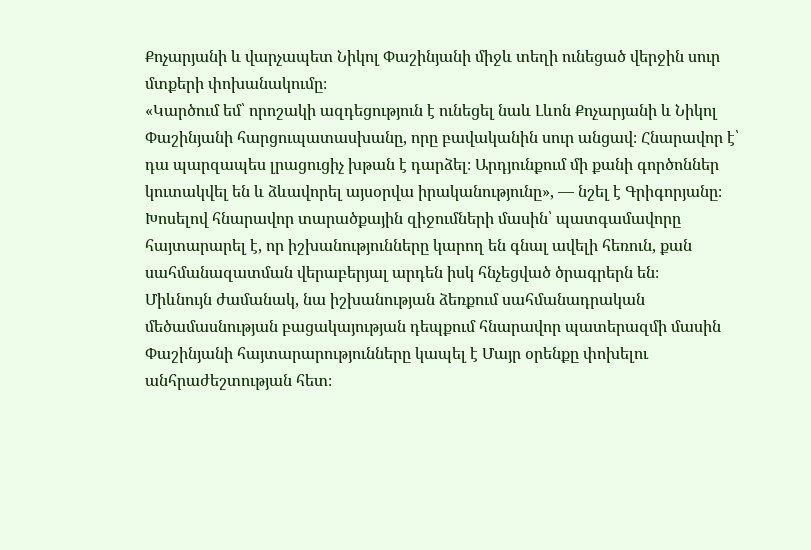Քոչարյանի և վարչապետ Նիկոլ Փաշինյանի միջև տեղի ունեցած վերջին սուր մտքերի փոխանակումը։
«Կարծում եմ՝ որոշակի ազդեցություն է ունեցել նաև Լևոն Քոչարյանի և Նիկոլ Փաշինյանի հարցուպատասխանը, որը բավականին սուր անցավ։ Հնարավոր է՝ դա պարզապես լրացուցիչ խթան է դարձել։ Արդյունքում մի քանի գործոններ կուտակվել են և ձևավորել այսօրվա իրականությունը», — նշել է Գրիգորյանը։
Խոսելով հնարավոր տարածքային զիջումների մասին՝ պատգամավորը հայտարարել է, որ իշխանությունները կարող են գնալ ավելի հեռուն, քան սահմանազատման վերաբերյալ արդեն իսկ հնչեցված ծրագրերն են։
Միևնույն ժամանակ, նա իշխանության ձեռքում սահմանադրական մեծամասնության բացակայության դեպքում հնարավոր պատերազմի մասին Փաշինյանի հայտարարությունները կապել է Մայր օրենքը փոխելու անհրաժեշտության հետ։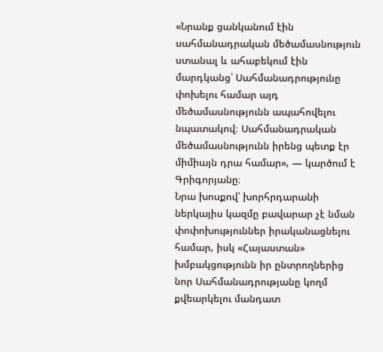«Նրանք ցանկանում էին սահմանադրական մեծամասնություն ստանալ և ահաբեկում էին մարդկանց՝ Սահմանադրությունը փոխելու համար այդ մեծամասնությունն ապահովելու նպատակով։ Սահմանադրական մեծամասնությունն իրենց պետք էր միմիայն դրա համար», — կարծում է Գրիգորյանը։
Նրա խոսքով՝ խորհրդարանի ներկայիս կազմը բավարար չէ նման փոփոխություններ իրականացնելու համար, իսկ «Հայաստան» խմբակցությունն իր ընտրողներից նոր Սահմանադրությանը կողմ քվեարկելու մանդատ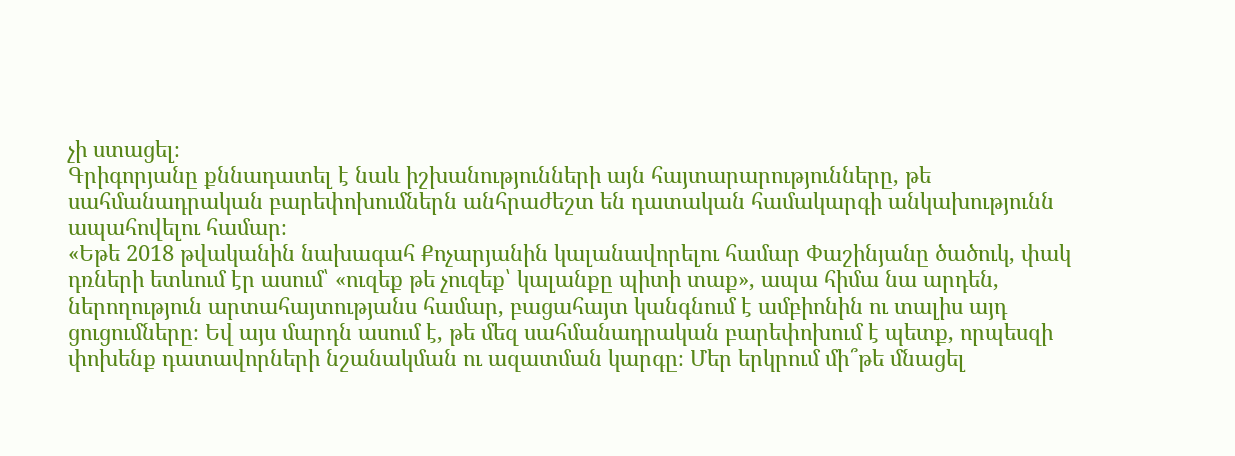չի ստացել։
Գրիգորյանը քննադատել է նաև իշխանությունների այն հայտարարությունները, թե սահմանադրական բարեփոխումներն անհրաժեշտ են դատական համակարգի անկախությունն ապահովելու համար։
«Եթե 2018 թվականին նախագահ Քոչարյանին կալանավորելու համար Փաշինյանը ծածուկ, փակ դռների ետևում էր ասում՝ «ուզեք թե չուզեք՝ կալանքը պիտի տաք», ապա հիմա նա արդեն, ներողություն արտահայտությանս համար, բացահայտ կանգնում է ամբիոնին ու տալիս այդ ցուցումները։ Եվ այս մարդն ասում է, թե մեզ սահմանադրական բարեփոխում է պետք, որպեսզի փոխենք դատավորների նշանակման ու ազատման կարգը։ Մեր երկրում մի՞թե մնացել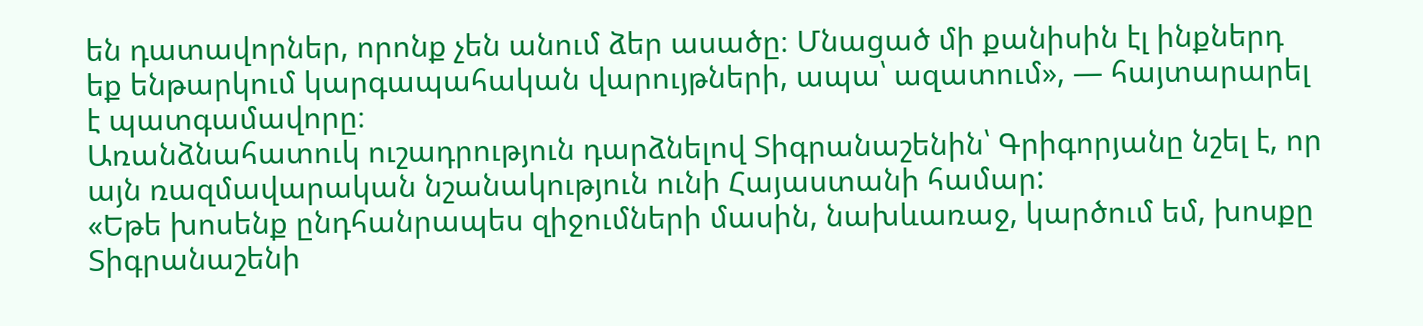են դատավորներ, որոնք չեն անում ձեր ասածը։ Մնացած մի քանիսին էլ ինքներդ եք ենթարկում կարգապահական վարույթների, ապա՝ ազատում», — հայտարարել է պատգամավորը։
Առանձնահատուկ ուշադրություն դարձնելով Տիգրանաշենին՝ Գրիգորյանը նշել է, որ այն ռազմավարական նշանակություն ունի Հայաստանի համար:
«Եթե խոսենք ընդհանրապես զիջումների մասին, նախևառաջ, կարծում եմ, խոսքը Տիգրանաշենի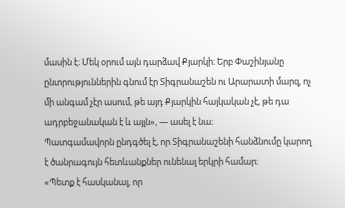մասին է։ Մեկ օրում այն դարձավ Քյարկի։ Երբ Փաշինյանը ընտրություններին գնում էր Տիգրանաշեն ու Արարատի մարզ, ոչ մի անգամ չէր ասում, թե այդ Քյարկին հայկական չէ, թե դա ադրբեջանական է և այլն», — ասել է նա։
Պատգամավորն ընդգծել է, որ Տիգրանաշենի հանձնումը կարող է ծանրագույն հետևանքներ ունենալ երկրի համար։
«Պետք է հասկանալ, որ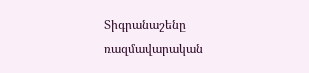Տիգրանաշենը ռազմավարական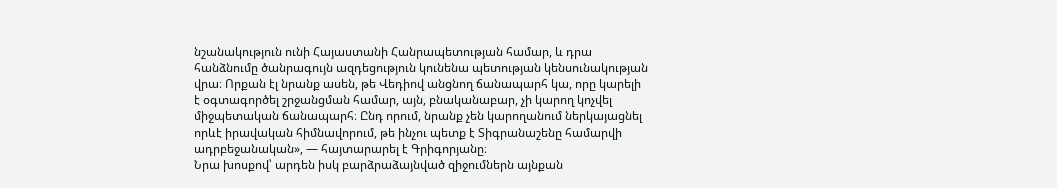նշանակություն ունի Հայաստանի Հանրապետության համար, և դրա հանձնումը ծանրագույն ազդեցություն կունենա պետության կենսունակության վրա։ Որքան էլ նրանք ասեն, թե Վեդիով անցնող ճանապարհ կա, որը կարելի է օգտագործել շրջանցման համար, այն, բնականաբար, չի կարող կոչվել միջպետական ճանապարհ։ Ընդ որում, նրանք չեն կարողանում ներկայացնել որևէ իրավական հիմնավորում, թե ինչու պետք է Տիգրանաշենը համարվի ադրբեջանական», — հայտարարել է Գրիգորյանը։
Նրա խոսքով՝ արդեն իսկ բարձրաձայնված զիջումներն այնքան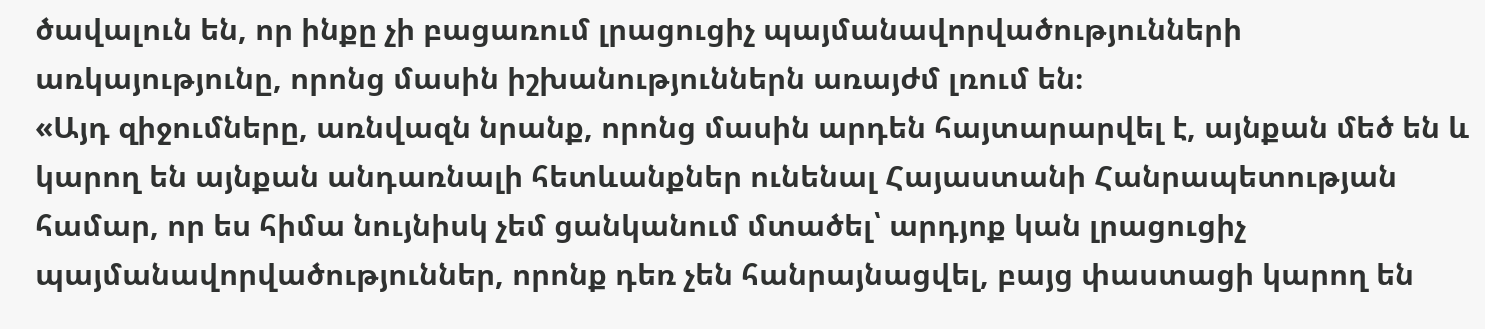ծավալուն են, որ ինքը չի բացառում լրացուցիչ պայմանավորվածությունների առկայությունը, որոնց մասին իշխանություններն առայժմ լռում են։
«Այդ զիջումները, առնվազն նրանք, որոնց մասին արդեն հայտարարվել է, այնքան մեծ են և կարող են այնքան անդառնալի հետևանքներ ունենալ Հայաստանի Հանրապետության համար, որ ես հիմա նույնիսկ չեմ ցանկանում մտածել՝ արդյոք կան լրացուցիչ պայմանավորվածություններ, որոնք դեռ չեն հանրայնացվել, բայց փաստացի կարող են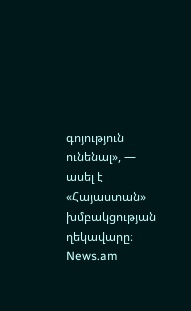գոյություն ունենալ», — ասել է «Հայաստան» խմբակցության ղեկավարը։
News.am